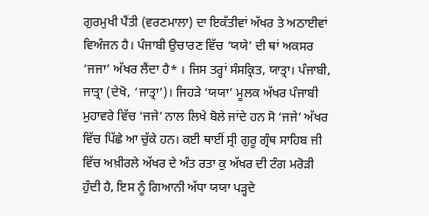ਗੁਰਮੁਖੀ ਪੈਂਤੀ (ਵਰਣਮਾਲਾ) ਦਾ ਇਕੱਤੀਵਾਂ ਅੱਖਰ ਤੇ ਅਠਾਈਵਾਂ ਵਿਅੰਜਨ ਹੈ। ਪੰਜਾਬੀ ਉਚਾਰਣ ਵਿੱਚ ‘ਯਯੇ’ ਦੀ ਥਾਂ ਅਕਸਰ ‘ਜਜਾ’ ਅੱਖਰ ਲੈਂਦਾ ਹੈ* । ਜਿਸ ਤਰ੍ਹਾਂ ਸੰਸਕ੍ਰਿਤ, ਯਾਤ੍ਰਾ। ਪੰਜਾਬੀ, ਜਾਤ੍ਰਾ (ਦੇਖੋ, ‘ਜਾਤ੍ਰਾ’)। ਜਿਹੜੇ ‘ਯਯਾ’ ਮੂਲਕ ਅੱਖਰ ਪੰਜਾਬੀ ਮੁਹਾਵਰੇ ਵਿੱਚ ‘ਜਜੇ’ ਨਾਲ ਲਿਖੇ ਬੋਲੇ ਜਾਂਦੇ ਹਨ ਸੋ ‘ਜਜੇ’ ਅੱਖਰ ਵਿੱਚ ਪਿੱਛੇ ਆ ਚੁੱਕੇ ਹਨ। ਕਈ ਥਾਈਂ ਸ੍ਰੀ ਗੁਰੂ ਗ੍ਰੰਥ ਸਾਹਿਬ ਜੀ ਵਿੱਚ ਅਖ਼ੀਰਲੇ ਅੱਖਰ ਦੇ ਅੰਤ ਰਤਾ ਕੁ ਅੱਖਰ ਦੀ ਟੰਗ ਮਰੋੜੀ ਹੁੰਦੀ ਹੈ, ਇਸ ਨੂੰ ਗਿਆਨੀ ਅੱਧਾ ਯਯਾ ਪੜ੍ਹਦੇ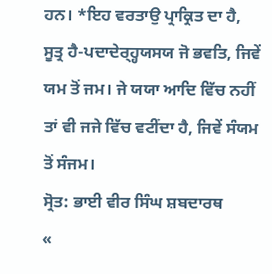ਹਨ। *ਇਹ ਵਰਤਾਉ ਪ੍ਰਾਕ੍ਰਿਤ ਦਾ ਹੈ, ਸੂਤ੍ਰ ਹੈ-ਪਦਾਦੇਰ੍ਹ੍ਹਯਸਯ ਜੋ ਭਵਤਿ, ਜਿਵੇਂ ਯਮ ਤੋਂ ਜਮ। ਜੇ ਯਯਾ ਆਦਿ ਵਿੱਚ ਨਹੀਂ ਤਾਂ ਵੀ ਜਜੇ ਵਿੱਚ ਵਟੀਂਦਾ ਹੈ, ਜਿਵੇਂ ਸੰਯਮ ਤੋਂ ਸੰਜਮ।
ਸ੍ਰੋਤ: ਭਾਈ ਵੀਰ ਸਿੰਘ ਸ਼ਬਦਾਰਥ
«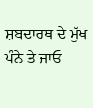ਸ਼ਬਦਾਰਥ ਦੇ ਮੁੱਖ ਪੰਨੇ ਤੇ ਜਾਓ